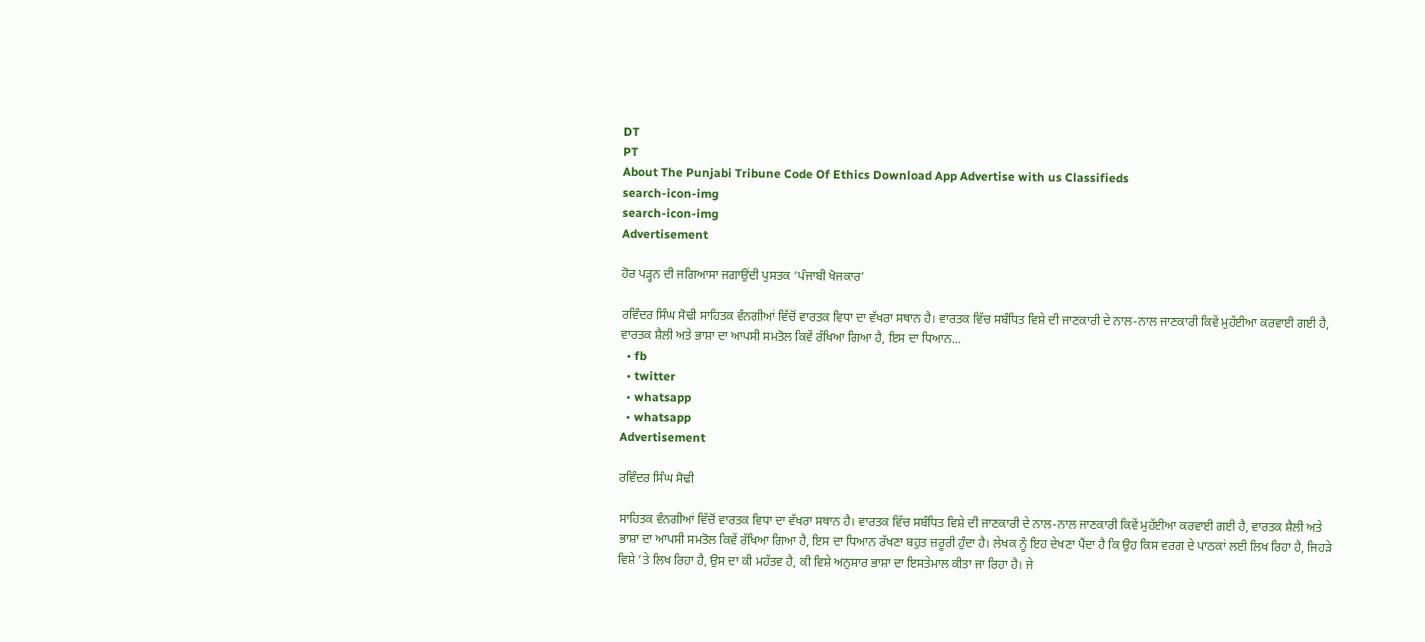DT
PT
About The Punjabi Tribune Code Of Ethics Download App Advertise with us Classifieds
search-icon-img
search-icon-img
Advertisement

ਹੋਰ ਪੜ੍ਹਨ ਦੀ ਜਗਿਆਸਾ ਜਗਾਉਂਦੀ ਪੁਸਤਕ ‘ਪੰਜਾਬੀ ਖੋਜਕਾਰ’

ਰਵਿੰਦਰ ਸਿੰਘ ਸੋਢੀ ਸਾਹਿਤਕ ਵੰਨਗੀਆਂ ਵਿੱਚੋਂ ਵਾਰਤਕ ਵਿਧਾ ਦਾ ਵੱਖਰਾ ਸਥਾਨ ਹੈ। ਵਾਰਤਕ ਵਿੱਚ ਸਬੰਧਿਤ ਵਿਸ਼ੇ ਦੀ ਜਾਣਕਾਰੀ ਦੇ ਨਾਲ-ਨਾਲ ਜਾਣਕਾਰੀ ਕਿਵੇਂ ਮੁਹੱਈਆ ਕਰਵਾਈ ਗਈ ਹੈ, ਵਾਰਤਕ ਸ਼ੈਲੀ ਅਤੇ ਭਾਸ਼ਾ ਦਾ ਆਪਸੀ ਸਮਤੋਲ ਕਿਵੇਂ ਰੱਖਿਆ ਗਿਆ ਹੈ, ਇਸ ਦਾ ਧਿਆਨ...
  • fb
  • twitter
  • whatsapp
  • whatsapp
Advertisement

ਰਵਿੰਦਰ ਸਿੰਘ ਸੋਢੀ

ਸਾਹਿਤਕ ਵੰਨਗੀਆਂ ਵਿੱਚੋਂ ਵਾਰਤਕ ਵਿਧਾ ਦਾ ਵੱਖਰਾ ਸਥਾਨ ਹੈ। ਵਾਰਤਕ ਵਿੱਚ ਸਬੰਧਿਤ ਵਿਸ਼ੇ ਦੀ ਜਾਣਕਾਰੀ ਦੇ ਨਾਲ-ਨਾਲ ਜਾਣਕਾਰੀ ਕਿਵੇਂ ਮੁਹੱਈਆ ਕਰਵਾਈ ਗਈ ਹੈ, ਵਾਰਤਕ ਸ਼ੈਲੀ ਅਤੇ ਭਾਸ਼ਾ ਦਾ ਆਪਸੀ ਸਮਤੋਲ ਕਿਵੇਂ ਰੱਖਿਆ ਗਿਆ ਹੈ, ਇਸ ਦਾ ਧਿਆਨ ਰੱਖਣਾ ਬਹੁਤ ਜ਼ਰੂਰੀ ਹੁੰਦਾ ਹੈ। ਲੇਖਕ ਨੂੰ ਇਹ ਦੇਖਣਾ ਪੈਂਦਾ ਹੈ ਕਿ ਉਹ ਕਿਸ ਵਰਗ ਦੇ ਪਾਠਕਾਂ ਲਈ ਲਿਖ ਰਿਹਾ ਹੈ, ਜਿਹੜੇ ਵਿਸ਼ੇ ’ਤੇ ਲਿਖ ਰਿਹਾ ਹੈ, ਉਸ ਦਾ ਕੀ ਮਹੱਤਵ ਹੈ, ਕੀ ਵਿਸ਼ੇ ਅਨੁਸਾਰ ਭਾਸ਼ਾ ਦਾ ਇਸਤੇਮਾਲ ਕੀਤਾ ਜਾ ਰਿਹਾ ਹੈ। ਜੇ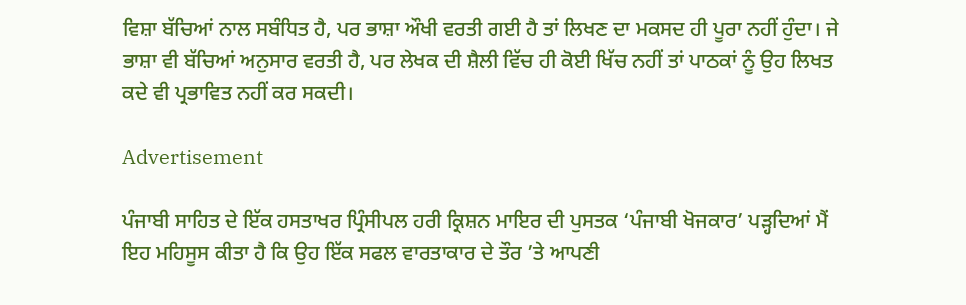ਵਿਸ਼ਾ ਬੱਚਿਆਂ ਨਾਲ ਸਬੰਧਿਤ ਹੈ, ਪਰ ਭਾਸ਼ਾ ਔਖੀ ਵਰਤੀ ਗਈ ਹੈ ਤਾਂ ਲਿਖਣ ਦਾ ਮਕਸਦ ਹੀ ਪੂਰਾ ਨਹੀਂ ਹੁੰਦਾ। ਜੇ ਭਾਸ਼ਾ ਵੀ ਬੱਚਿਆਂ ਅਨੁਸਾਰ ਵਰਤੀ ਹੈ, ਪਰ ਲੇਖਕ ਦੀ ਸ਼ੈਲੀ ਵਿੱਚ ਹੀ ਕੋਈ ਖਿੱਚ ਨਹੀਂ ਤਾਂ ਪਾਠਕਾਂ ਨੂੰ ਉਹ ਲਿਖਤ ਕਦੇ ਵੀ ਪ੍ਰਭਾਵਿਤ ਨਹੀਂ ਕਰ ਸਕਦੀ।

Advertisement

ਪੰਜਾਬੀ ਸਾਹਿਤ ਦੇ ਇੱਕ ਹਸਤਾਖਰ ਪ੍ਰਿੰਸੀਪਲ ਹਰੀ ਕ੍ਰਿਸ਼ਨ ਮਾਇਰ ਦੀ ਪੁਸਤਕ ‘ਪੰਜਾਬੀ ਖੋਜਕਾਰ’ ਪੜ੍ਹਦਿਆਂ ਮੈਂ ਇਹ ਮਹਿਸੂਸ ਕੀਤਾ ਹੈ ਕਿ ਉਹ ਇੱਕ ਸਫਲ ਵਾਰਤਾਕਾਰ ਦੇ ਤੌਰ ’ਤੇ ਆਪਣੀ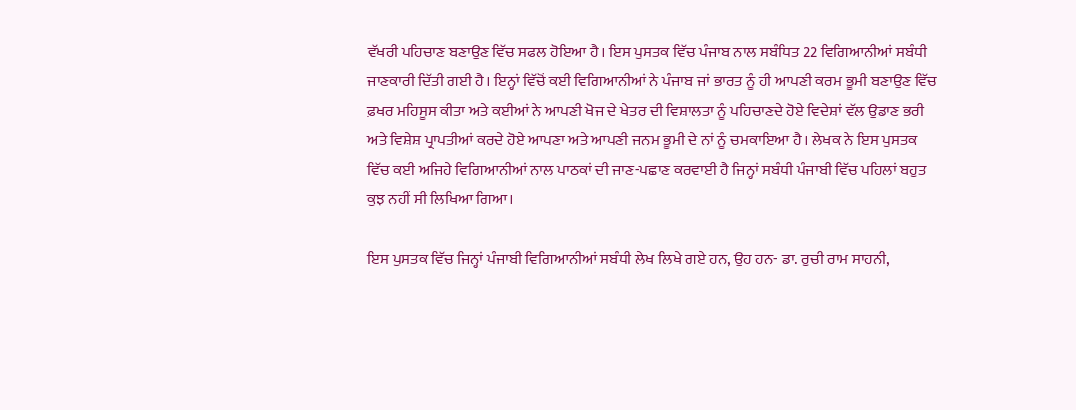ਵੱਖਰੀ ਪਹਿਚਾਣ ਬਣਾਉਣ ਵਿੱਚ ਸਫਲ ਹੋਇਆ ਹੈ। ਇਸ ਪੁਸਤਕ ਵਿੱਚ ਪੰਜਾਬ ਨਾਲ ਸਬੰਧਿਤ 22 ਵਿਗਿਆਨੀਆਂ ਸਬੰਧੀ ਜਾਣਕਾਰੀ ਦਿੱਤੀ ਗਈ ਹੈ। ਇਨ੍ਹਾਂ ਵਿੱਚੋਂ ਕਈ ਵਿਗਿਆਨੀਆਂ ਨੇ ਪੰਜਾਬ ਜਾਂ ਭਾਰਤ ਨੂੰ ਹੀ ਆਪਣੀ ਕਰਮ ਭੂਮੀ ਬਣਾਉਣ ਵਿੱਚ ਫ਼ਖਰ ਮਹਿਸੂਸ ਕੀਤਾ ਅਤੇ ਕਈਆਂ ਨੇ ਆਪਣੀ ਖੋਜ ਦੇ ਖੇਤਰ ਦੀ ਵਿਸ਼ਾਲਤਾ ਨੂੰ ਪਹਿਚਾਣਦੇ ਹੋਏ ਵਿਦੇਸ਼ਾਂ ਵੱਲ ਉਡਾਣ ਭਰੀ ਅਤੇ ਵਿਸ਼ੇਸ਼ ਪ੍ਰਾਪਤੀਆਂ ਕਰਦੇ ਹੋਏ ਆਪਣਾ ਅਤੇ ਆਪਣੀ ਜਨਮ ਭੂਮੀ ਦੇ ਨਾਂ ਨੂੰ ਚਮਕਾਇਆ ਹੈ। ਲੇਖਕ ਨੇ ਇਸ ਪੁਸਤਕ ਵਿੱਚ ਕਈ ਅਜਿਹੇ ਵਿਗਿਆਨੀਆਂ ਨਾਲ ਪਾਠਕਾਂ ਦੀ ਜਾਣ-ਪਛਾਣ ਕਰਵਾਈ ਹੈ ਜਿਨ੍ਹਾਂ ਸਬੰਧੀ ਪੰਜਾਬੀ ਵਿੱਚ ਪਹਿਲਾਂ ਬਹੁਤ ਕੁਝ ਨਹੀਂ ਸੀ ਲਿਖਿਆ ਗਿਆ।

ਇਸ ਪੁਸਤਕ ਵਿੱਚ ਜਿਨ੍ਹਾਂ ਪੰਜਾਬੀ ਵਿਗਿਆਨੀਆਂ ਸਬੰਧੀ ਲੇਖ ਲਿਖੇ ਗਏ ਹਨ, ਉਹ ਹਨ- ਡਾ. ਰੁਚੀ ਰਾਮ ਸਾਹਨੀ,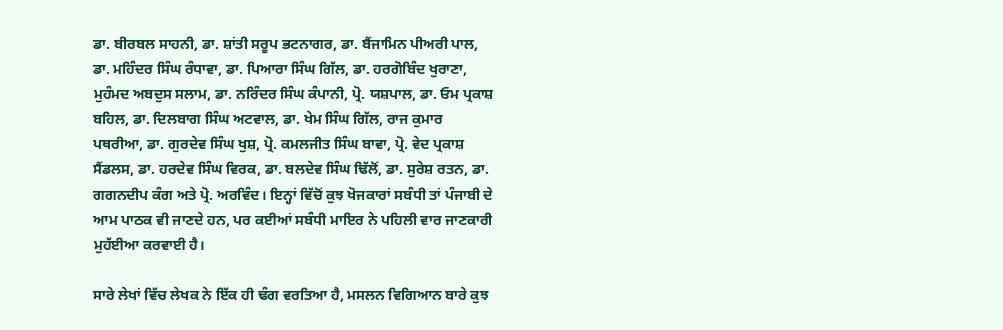ਡਾ. ਬੀਰਬਲ ਸਾਹਨੀ, ਡਾ. ਸ਼ਾਂਤੀ ਸਰੂਪ ਭਟਨਾਗਰ, ਡਾ. ਬੈਂਜਾਮਿਨ ਪੀਅਰੀ ਪਾਲ, ਡਾ. ਮਹਿੰਦਰ ਸਿੰਘ ਰੰਧਾਵਾ, ਡਾ. ਪਿਆਰਾ ਸਿੰਘ ਗਿੱਲ, ਡਾ. ਹਰਗੋਬਿੰਦ ਖੁਰਾਣਾ, ਮੁਹੰਮਦ ਅਬਦੁਸ ਸਲਾਮ, ਡਾ. ਨਰਿੰਦਰ ਸਿੰਘ ਕੰਪਾਨੀ, ਪ੍ਰੋ. ਯਸ਼ਪਾਲ, ਡਾ. ਓਮ ਪ੍ਰਕਾਸ਼ ਬਹਿਲ, ਡਾ. ਦਿਲਬਾਗ ਸਿੰਘ ਅਟਵਾਲ, ਡਾ. ਖੇਮ ਸਿੰਘ ਗਿੱਲ, ਰਾਜ ਕੁਮਾਰ ਪਥਰੀਆ, ਡਾ. ਗੁਰਦੇਵ ਸਿੰਘ ਖੁਸ਼, ਪ੍ਰੋ. ਕਮਲਜੀਤ ਸਿੰਘ ਬਾਵਾ, ਪ੍ਰੋ. ਵੇਦ ਪ੍ਰਕਾਸ਼ ਸੈਂਡਲਸ, ਡਾ. ਹਰਦੇਵ ਸਿੰਘ ਵਿਰਕ, ਡਾ. ਬਲਦੇਵ ਸਿੰਘ ਢਿੱਲੋਂ, ਡਾ. ਸੁਰੇਸ਼ ਰਤਨ, ਡਾ. ਗਗਨਦੀਪ ਕੰਗ ਅਤੇ ਪ੍ਰੋ. ਅਰਵਿੰਦ। ਇਨ੍ਹਾਂ ਵਿੱਚੋਂ ਕੁਝ ਖੋਜਕਾਰਾਂ ਸਬੰਧੀ ਤਾਂ ਪੰਜਾਬੀ ਦੇ ਆਮ ਪਾਠਕ ਵੀ ਜਾਣਦੇ ਹਨ, ਪਰ ਕਈਆਂ ਸਬੰਧੀ ਮਾਇਰ ਨੇ ਪਹਿਲੀ ਵਾਰ ਜਾਣਕਾਰੀ ਮੁਹੱਈਆ ਕਰਵਾਈ ਹੈ।

ਸਾਰੇ ਲੇਖਾਂ ਵਿੱਚ ਲੇਖਕ ਨੇ ਇੱਕ ਹੀ ਢੰਗ ਵਰਤਿਆ ਹੈ, ਮਸਲਨ ਵਿਗਿਆਨ ਬਾਰੇ ਕੁਝ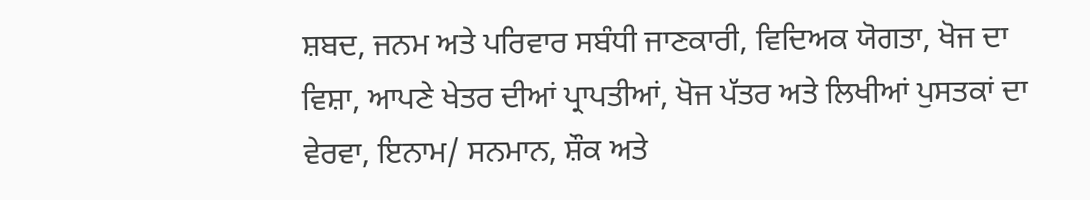ਸ਼ਬਦ, ਜਨਮ ਅਤੇ ਪਰਿਵਾਰ ਸਬੰਧੀ ਜਾਣਕਾਰੀ, ਵਿਦਿਅਕ ਯੋਗਤਾ, ਖੋਜ ਦਾ ਵਿਸ਼ਾ, ਆਪਣੇ ਖੇਤਰ ਦੀਆਂ ਪ੍ਰਾਪਤੀਆਂ, ਖੋਜ ਪੱਤਰ ਅਤੇ ਲਿਖੀਆਂ ਪੁਸਤਕਾਂ ਦਾ ਵੇਰਵਾ, ਇਨਾਮ/ ਸਨਮਾਨ, ਸ਼ੌਕ ਅਤੇ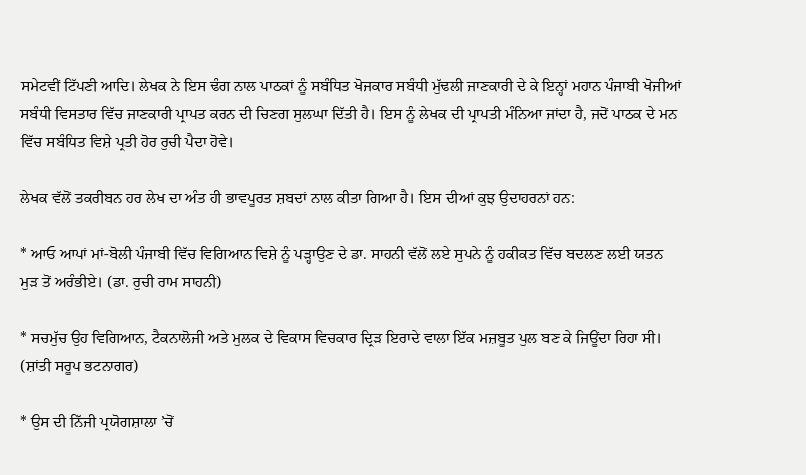ਸਮੇਟਵੀਂ ਟਿੱਪਣੀ ਆਦਿ। ਲੇਖਕ ਨੇ ਇਸ ਢੰਗ ਨਾਲ ਪਾਠਕਾਂ ਨੂੰ ਸਬੰਧਿਤ ਖੋਜਕਾਰ ਸਬੰਧੀ ਮੁੱਢਲੀ ਜਾਣਕਾਰੀ ਦੇ ਕੇ ਇਨ੍ਹਾਂ ਮਹਾਨ ਪੰਜਾਬੀ ਖੋਜੀਆਂ ਸਬੰਧੀ ਵਿਸਤਾਰ ਵਿੱਚ ਜਾਣਕਾਰੀ ਪ੍ਰਾਪਤ ਕਰਨ ਦੀ ਚਿਣਗ ਸੁਲਘਾ ਦਿੱਤੀ ਹੈ। ਇਸ ਨੂੰ ਲੇਖਕ ਦੀ ਪ੍ਰਾਪਤੀ ਮੰਨਿਆ ਜਾਂਦਾ ਹੈ, ਜਦੋਂ ਪਾਠਕ ਦੇ ਮਨ ਵਿੱਚ ਸਬੰਧਿਤ ਵਿਸ਼ੇ ਪ੍ਰਤੀ ਹੋਰ ਰੁਚੀ ਪੈਦਾ ਹੋਵੇ।

ਲੇਖਕ ਵੱਲੋਂ ਤਕਰੀਬਨ ਹਰ ਲੇਖ ਦਾ ਅੰਤ ਹੀ ਭਾਵਪੂਰਤ ਸ਼ਬਦਾਂ ਨਾਲ ਕੀਤਾ ਗਿਆ ਹੈ। ਇਸ ਦੀਆਂ ਕੁਝ ਉਦਾਹਰਨਾਂ ਹਨ:

* ਆਓ ਆਪਾਂ ਮਾਂ-ਬੋਲੀ ਪੰਜਾਬੀ ਵਿੱਚ ਵਿਗਿਆਨ ਵਿਸ਼ੇ ਨੂੰ ਪੜ੍ਹਾਉਣ ਦੇ ਡਾ. ਸਾਹਨੀ ਵੱਲੋਂ ਲਏ ਸੁਪਨੇ ਨੂੰ ਹਕੀਕਤ ਵਿੱਚ ਬਦਲਣ ਲਈ ਯਤਨ ਮੁੜ ਤੋਂ ਅਰੰਭੀਏ। (ਡਾ. ਰੁਚੀ ਰਾਮ ਸਾਹਨੀ)

* ਸਚਮੁੱਚ ਉਹ ਵਿਗਿਆਨ, ਟੈਕਨਾਲੋਜੀ ਅਤੇ ਮੁਲਕ ਦੇ ਵਿਕਾਸ ਵਿਚਕਾਰ ਦ੍ਰਿੜ ਇਰਾਦੇ ਵਾਲਾ ਇੱਕ ਮਜ਼ਬੂਤ ਪੁਲ ਬਣ ਕੇ ਜਿਊਂਦਾ ਰਿਹਾ ਸੀ। (ਸ਼ਾਂਤੀ ਸਰੂਪ ਭਟਨਾਗਰ)

* ਉਸ ਦੀ ਨਿੱਜੀ ਪ੍ਰਯੋਗਸ਼ਾਲਾ ’ਚੋਂ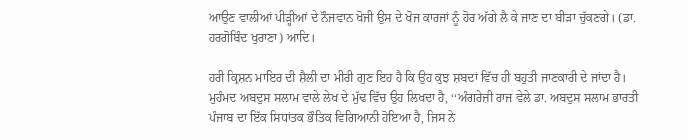ਆਉਣ ਵਾਲੀਆਂ ਪੀੜ੍ਹੀਆਂ ਦੇ ਨੌਜਵਾਨ ਖੋਜੀ ਉਸ ਦੇ ਖੋਜ ਕਾਰਜਾਂ ਨੂੰ ਹੋਰ ਅੱਗੇ ਲੈ ਕੇ ਜਾਣ ਦਾ ਬੀੜਾ ਚੁੱਕਣਗੇ। (ਡਾ. ਹਰਗੋਬਿੰਦ ਖੁਰਾਣਾ) ਆਦਿ।

ਹਰੀ ਕ੍ਰਿਸ਼ਨ ਮਾਇਰ ਦੀ ਸ਼ੈਲੀ ਦਾ ਮੀਰੀ ਗੁਣ ਇਹ ਹੈ ਕਿ ਉਹ ਕੁਝ ਸ਼ਬਦਾਂ ਵਿੱਚ ਹੀ ਬਹੁਤੀ ਜਾਣਕਾਰੀ ਦੇ ਜਾਂਦਾ ਹੈ। ਮੁਹੰਮਦ ਅਬਦੁਸ ਸਲਾਮ ਵਾਲੇ ਲੇਖ ਦੇ ਮੁੱਢ ਵਿੱਚ ਉਹ ਲਿਖਦਾ ਹੈ, ‘‘ਅੰਗਰੇਜ਼ੀ ਰਾਜ ਵੇਲੇ ਡਾ. ਅਬਦੁਸ ਸਲਾਮ ਭਾਰਤੀ ਪੰਜਾਬ ਦਾ ਇੱਕ ਸਿਧਾਂਤਕ ਭੌਤਿਕ ਵਿਗਿਆਨੀ ਹੋਇਆ ਹੈ, ਜਿਸ ਨੇ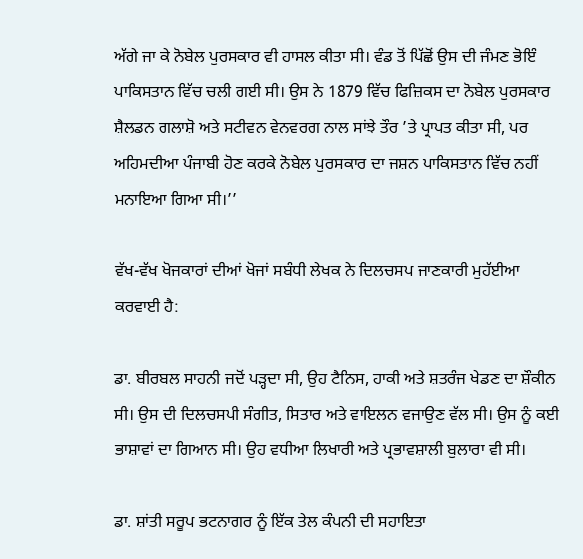ਅੱਗੇ ਜਾ ਕੇ ਨੋਬੇਲ ਪੁਰਸਕਾਰ ਵੀ ਹਾਸਲ ਕੀਤਾ ਸੀ। ਵੰਡ ਤੋਂ ਪਿੱਛੋਂ ਉਸ ਦੀ ਜੰਮਣ ਭੋਇੰ ਪਾਕਿਸਤਾਨ ਵਿੱਚ ਚਲੀ ਗਈ ਸੀ। ਉਸ ਨੇ 1879 ਵਿੱਚ ਫਿਜ਼ਿਕਸ ਦਾ ਨੋਬੇਲ ਪੁਰਸਕਾਰ ਸ਼ੈਲਡਨ ਗਲਾਸ਼ੋ ਅਤੇ ਸਟੀਵਨ ਵੇਨਵਰਗ ਨਾਲ ਸਾਂਝੇ ਤੌਰ ’ਤੇ ਪ੍ਰਾਪਤ ਕੀਤਾ ਸੀ, ਪਰ ਅਹਿਮਦੀਆ ਪੰਜਾਬੀ ਹੋਣ ਕਰਕੇ ਨੋਬੇਲ ਪੁਰਸਕਾਰ ਦਾ ਜਸ਼ਨ ਪਾਕਿਸਤਾਨ ਵਿੱਚ ਨਹੀਂ ਮਨਾਇਆ ਗਿਆ ਸੀ।’’

ਵੱਖ-ਵੱਖ ਖੋਜਕਾਰਾਂ ਦੀਆਂ ਖੋਜਾਂ ਸਬੰਧੀ ਲੇਖਕ ਨੇ ਦਿਲਚਸਪ ਜਾਣਕਾਰੀ ਮੁਹੱਈਆ ਕਰਵਾਈ ਹੈ:

ਡਾ. ਬੀਰਬਲ ਸਾਹਨੀ ਜਦੋਂ ਪੜ੍ਹਦਾ ਸੀ, ਉਹ ਟੈਨਿਸ, ਹਾਕੀ ਅਤੇ ਸ਼ਤਰੰਜ ਖੇਡਣ ਦਾ ਸ਼ੌਕੀਨ ਸੀ। ਉਸ ਦੀ ਦਿਲਚਸਪੀ ਸੰਗੀਤ, ਸਿਤਾਰ ਅਤੇ ਵਾਇਲਨ ਵਜਾਉਣ ਵੱਲ ਸੀ। ਉਸ ਨੂੰ ਕਈ ਭਾਸ਼ਾਵਾਂ ਦਾ ਗਿਆਨ ਸੀ। ਉਹ ਵਧੀਆ ਲਿਖਾਰੀ ਅਤੇ ਪ੍ਰਭਾਵਸ਼ਾਲੀ ਬੁਲਾਰਾ ਵੀ ਸੀ।

ਡਾ. ਸ਼ਾਂਤੀ ਸਰੂਪ ਭਟਨਾਗਰ ਨੂੰ ਇੱਕ ਤੇਲ ਕੰਪਨੀ ਦੀ ਸਹਾਇਤਾ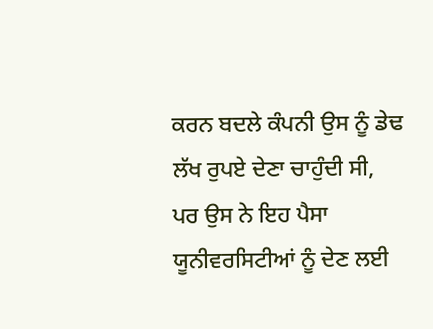ਕਰਨ ਬਦਲੇ ਕੰਪਨੀ ਉਸ ਨੂੰ ਡੇਢ ਲੱਖ ਰੁਪਏ ਦੇਣਾ ਚਾਹੁੰਦੀ ਸੀ, ਪਰ ਉਸ ਨੇ ਇਹ ਪੈਸਾ ਯੂਨੀਵਰਸਿਟੀਆਂ ਨੂੰ ਦੇਣ ਲਈ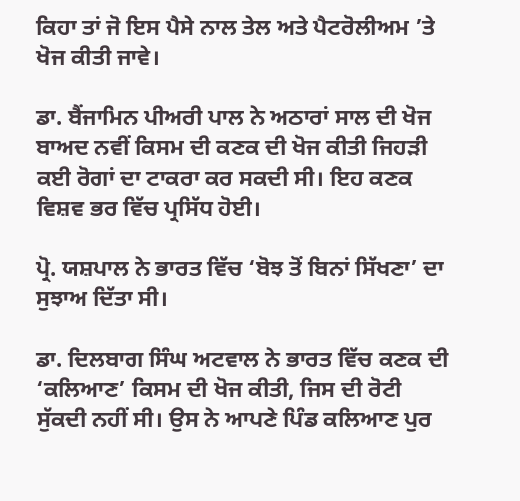ਕਿਹਾ ਤਾਂ ਜੋ ਇਸ ਪੈਸੇ ਨਾਲ ਤੇਲ ਅਤੇ ਪੈਟਰੋਲੀਅਮ ’ਤੇ ਖੋਜ ਕੀਤੀ ਜਾਵੇ।

ਡਾ. ਬੈਂਜਾਮਿਨ ਪੀਅਰੀ ਪਾਲ ਨੇ ਅਠਾਰਾਂ ਸਾਲ ਦੀ ਖੋਜ ਬਾਅਦ ਨਵੀਂ ਕਿਸਮ ਦੀ ਕਣਕ ਦੀ ਖੋਜ ਕੀਤੀ ਜਿਹੜੀ ਕਈ ਰੋਗਾਂ ਦਾ ਟਾਕਰਾ ਕਰ ਸਕਦੀ ਸੀ। ਇਹ ਕਣਕ ਵਿਸ਼ਵ ਭਰ ਵਿੱਚ ਪ੍ਰਸਿੱਧ ਹੋਈ।

ਪ੍ਰੋ. ਯਸ਼ਪਾਲ ਨੇ ਭਾਰਤ ਵਿੱਚ ‘ਬੋਝ ਤੋਂ ਬਿਨਾਂ ਸਿੱਖਣਾ’ ਦਾ ਸੁਝਾਅ ਦਿੱਤਾ ਸੀ।

ਡਾ. ਦਿਲਬਾਗ ਸਿੰਘ ਅਟਵਾਲ ਨੇ ਭਾਰਤ ਵਿੱਚ ਕਣਕ ਦੀ ‘ਕਲਿਆਣ’ ਕਿਸਮ ਦੀ ਖੋਜ ਕੀਤੀ, ਜਿਸ ਦੀ ਰੋਟੀ ਸੁੱਕਦੀ ਨਹੀਂ ਸੀ। ਉਸ ਨੇ ਆਪਣੇ ਪਿੰਡ ਕਲਿਆਣ ਪੁਰ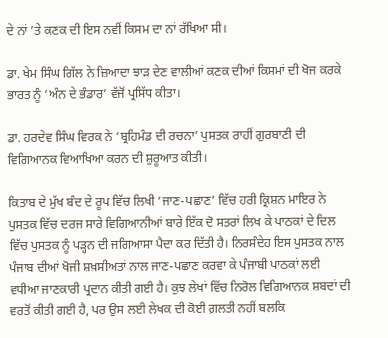ਦੇ ਨਾਂ ’ਤੇ ਕਣਕ ਦੀ ਇਸ ਨਵੀਂ ਕਿਸਮ ਦਾ ਨਾਂ ਰੱਖਿਆ ਸੀ।

ਡਾ. ਖੇਮ ਸਿੰਘ ਗਿੱਲ ਨੇ ਜ਼ਿਆਦਾ ਝਾੜ ਦੇਣ ਵਾਲੀਆਂ ਕਣਕ ਦੀਆਂ ਕਿਸਮਾਂ ਦੀ ਖੋਜ ਕਰਕੇ ਭਾਰਤ ਨੂੰ ‘ਅੰਨ ਦੇ ਭੰਡਾਰ’ ਵੱਜੋਂ ਪ੍ਰਸਿੱਧ ਕੀਤਾ।

ਡਾ. ਹਰਦੇਵ ਸਿੰਘ ਵਿਰਕ ਨੇ ‘ਬ੍ਰਹਿਮੰਡ ਦੀ ਰਚਨਾ’ ਪੁਸਤਕ ਰਾਹੀਂ ਗੁਰਬਾਣੀ ਦੀ ਵਿਗਿਆਨਕ ਵਿਆਖਿਆ ਕਰਨ ਦੀ ਸ਼ੁਰੂਆਤ ਕੀਤੀ।

ਕਿਤਾਬ ਦੇ ਮੁੱਖ ਬੰਦ ਦੇ ਰੂਪ ਵਿੱਚ ਲਿਖੀ ‘ਜਾਣ-ਪਛਾਣ’ ਵਿੱਚ ਹਰੀ ਕ੍ਰਿਸ਼ਨ ਮਾਇਰ ਨੇ ਪੁਸਤਕ ਵਿੱਚ ਦਰਜ ਸਾਰੇ ਵਿਗਿਆਨੀਆਂ ਬਾਰੇ ਇੱਕ ਦੋ ਸਤਰਾਂ ਲਿਖ ਕੇ ਪਾਠਕਾਂ ਦੇ ਦਿਲ ਵਿੱਚ ਪੁਸਤਕ ਨੂੰ ਪੜ੍ਹਨ ਦੀ ਜਗਿਆਸਾ ਪੈਦਾ ਕਰ ਦਿੱਤੀ ਹੈ। ਨਿਰਸੰਦੇਹ ਇਸ ਪੁਸਤਕ ਨਾਲ ਪੰਜਾਬ ਦੀਆਂ ਖੋਜੀ ਸ਼ਖ਼ਸੀਅਤਾਂ ਨਾਲ ਜਾਣ-ਪਛਾਣ ਕਰਵਾ ਕੇ ਪੰਜਾਬੀ ਪਾਠਕਾਂ ਲਈ ਵਧੀਆ ਜਾਣਕਾਰੀ ਪ੍ਰਦਾਨ ਕੀਤੀ ਗਈ ਹੈ। ਕੁਝ ਲੇਖਾਂ ਵਿੱਚ ਨਿਰੋਲ ਵਿਗਿਆਨਕ ਸ਼ਬਦਾਂ ਦੀ ਵਰਤੋਂ ਕੀਤੀ ਗਈ ਹੈ, ਪਰ ਉਸ ਲਈ ਲੇਖਕ ਦੀ ਕੋਈ ਗ਼ਲਤੀ ਨਹੀਂ ਬਲਕਿ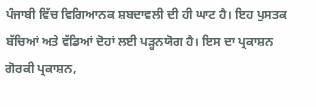ਪੰਜਾਬੀ ਵਿੱਚ ਵਿਗਿਆਨਕ ਸ਼ਬਦਾਵਲੀ ਦੀ ਹੀ ਘਾਟ ਹੈ। ਇਹ ਪੁਸਤਕ ਬੱਚਿਆਂ ਅਤੇ ਵੱਡਿਆਂ ਦੋਹਾਂ ਲਈ ਪੜ੍ਹਨਯੋਗ ਹੈ। ਇਸ ਦਾ ਪ੍ਰਕਾਸ਼ਨ ਗੋਰਕੀ ਪ੍ਰਕਾਸ਼ਨ,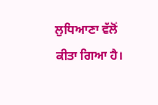ਲੁਧਿਆਣਾ ਵੱਲੋਂ ਕੀਤਾ ਗਿਆ ਹੈ।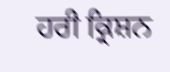ਹਰੀ ਕ੍ਰਿਸ਼ਨ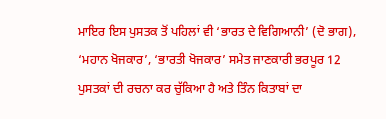ਮਾਇਰ ਇਸ ਪੁਸਤਕ ਤੋਂ ਪਹਿਲਾਂ ਵੀ ‘ਭਾਰਤ ਦੇ ਵਿਗਿਆਨੀ’ (ਦੋ ਭਾਗ), ‘ਮਹਾਨ ਖੋਜਕਾਰ’, ‘ਭਾਰਤੀ ਖੋਜਕਾਰ’ ਸਮੇਤ ਜਾਣਕਾਰੀ ਭਰਪੂਰ 12 ਪੁਸਤਕਾਂ ਦੀ ਰਚਨਾ ਕਰ ਚੁੱਕਿਆ ਹੈ ਅਤੇ ਤਿੰਨ ਕਿਤਾਬਾਂ ਦਾ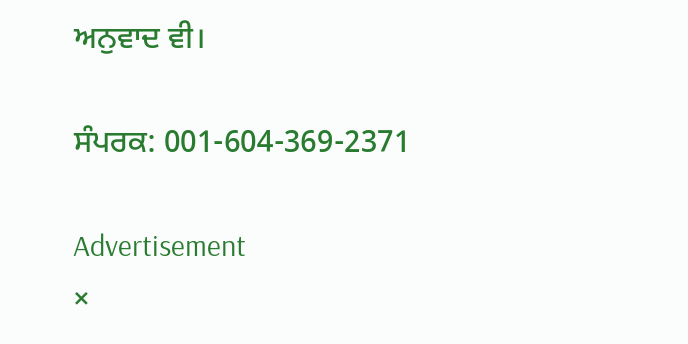ਅਨੁਵਾਦ ਵੀ।

ਸੰਪਰਕ: 001-604-369-2371

Advertisement
×